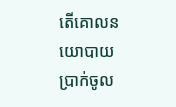តើគោលនយោបាយប្រាក់ចូល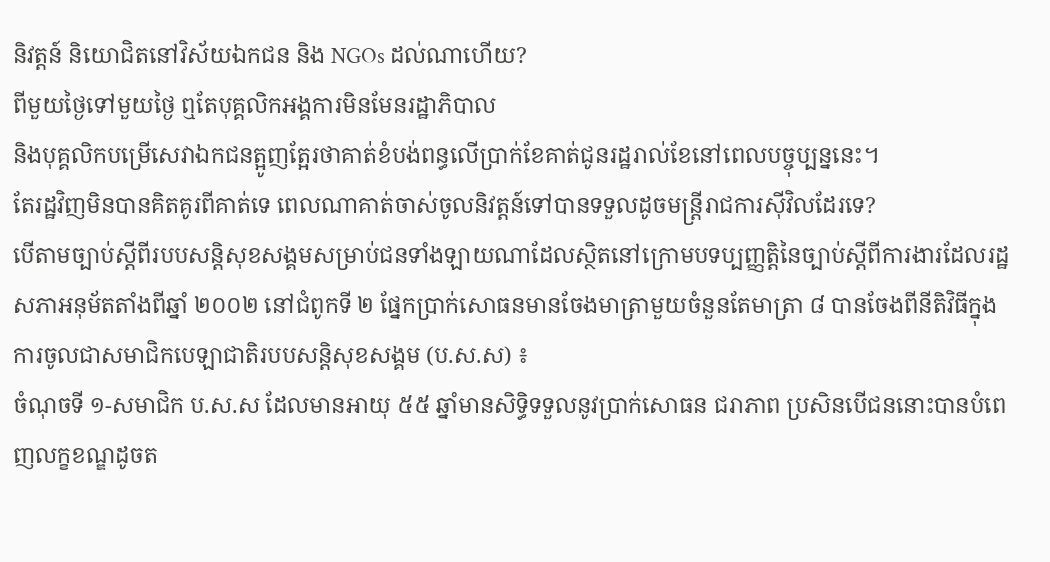និវត្តន៍ និយោជិតនៅវិស័យឯកជន និង NGOs ដល់ណាហើយ?
ពីមួយថ្ងៃទៅមួយថ្ងៃ ឮតែបុគ្គលិកអង្គការមិនមែនរដ្ឋាភិបាល
និងបុគ្គលិកបម្រើសេវាឯកជនត្អូញត្អែរថាគាត់ខំបង់ពន្ធលើប្រាក់ខែគាត់ជូនរដ្ឋរាល់ខែនៅពេលបច្ចុប្បន្ននេះ។
តែរដ្ឋវិញមិនបានគិតគូរពីគាត់ទេ ពេលណាគាត់ចាស់ចូលនិវត្តន៍ទៅបានទទួលដូចមន្ត្រីរាជការស៊ីវិលដែរទេ?
បើតាមច្បាប់ស្តីពីរបបសន្តិសុខសង្គមសម្រាប់ជនទាំងឡាយណាដែលស្ថិតនៅក្រោមបទប្បញ្ញត្តិនៃច្បាប់ស្តីពីការងារដែលរដ្ឋសភាអនុម័តតាំងពីឆ្នាំ ២០០២ នៅជំពូកទី ២ ផ្នែកប្រាក់សោធនមានចែងមាត្រាមួយចំនួនតែមាត្រា ៨ បានចែងពីនីតិវិធីក្នុងការចូលជាសមាជិកបេឡាជាតិរបបសន្តិសុខសង្គម (ប.ស.ស) ៖
ចំណុចទី ១-សមាជិក ប.ស.ស ដែលមានអាយុ ៥៥ ឆ្នាំមានសិទ្ធិទទួលនូវប្រាក់សោធន ជរាភាព ប្រសិនបើជននោះបានបំពេញលក្ខខណ្ឌដូចត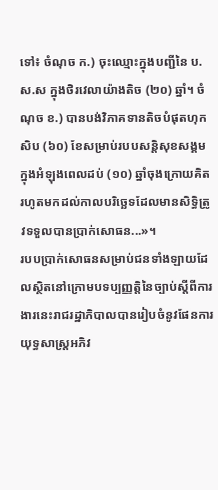ទៅ៖ ចំណុច ក.) ចុះឈ្មោះក្នុងបញ្ជីនៃ ប.ស.ស ក្នុងថិរវេលាយ៉ាងតិច (២០) ឆ្នាំ។ ចំណុច ខ.) បានបង់វិភាគទានតិចបំផុតហុកសិប (៦០) ខែសម្រាប់របបសន្តិសុខសង្គមក្នុងអំឡុងពេលដប់ (១០) ឆ្នាំចុងក្រោយគិតរហូតមកដល់កាលបរិច្ឆេទដែលមានសិទ្ធិត្រូវទទួលបានប្រាក់សោធន...»។
របបប្រាក់សោធនសម្រាប់ជនទាំងឡាយដែលស្ថិតនៅក្រោមបទប្បញ្ញតិ្តនៃច្បាប់ស្តីពីការងារនេះរាជរដ្ឋាភិបាលបានរៀបចំនូវផែនការយុទ្ធសាស្រ្តអភិវ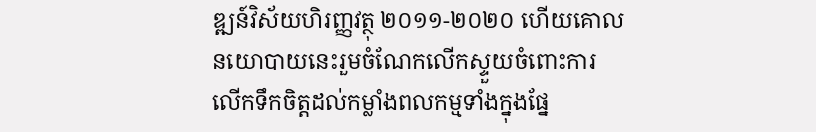ឌ្ឍន៍វិស័យហិរញ្ញវត្ថុ ២០១១-២០២០ ហើយគោលនយោបាយនេះរួមចំណែកលើកស្ទួយចំពោះការលើកទឹកចិត្តដល់កម្លាំងពលកម្មទាំងក្នុងផ្នែ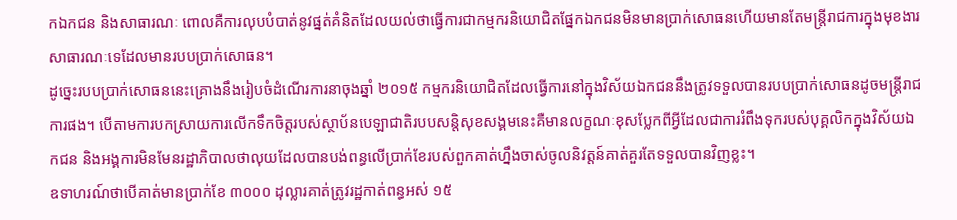កឯកជន និងសាធារណៈ ពោលគឺការលុបបំបាត់នូវផ្នត់គំនិតដែលយល់ថាធ្វើការជាកម្មករនិយោជិតផ្នែកឯកជនមិនមានប្រាក់សោធនហើយមានតែមន្ត្រីរាជការក្នុងមុខងារសាធារណៈទេដែលមានរបបប្រាក់សោធន។
ដូច្នេះរបបប្រាក់សោធននេះគ្រោងនឹងរៀបចំដំណើរការនាចុងឆ្នាំ ២០១៥ កម្មករនិយោជិតដែលធ្វើការនៅក្នុងវិស័យឯកជននឹងត្រូវទទួលបានរបបប្រាក់សោធនដូចមន្រ្តីរាជការផង។ បើតាមការបកស្រាយការលើកទឹកចិត្តរបស់ស្ថាប័នបេឡាជាតិរបបសន្តិសុខសង្គមនេះគឺមានលក្ខណៈខុសប្លែកពីអ្វីដែលជាការរំពឹងទុករបស់បុគ្គលិកក្នុងវិស័យឯកជន និងអង្គការមិនមែនរដ្ឋាភិបាលថាលុយដែលបានបង់ពន្ធលើប្រាក់ខែរបស់ពួកគាត់ហ្នឹងចាស់ចូលនិវត្តន៍គាត់គួរតែទទួលបានវិញខ្លះ។
ឧទាហរណ៍ថាបើគាត់មានប្រាក់ខែ ៣០០០ ដុល្លារគាត់ត្រូវរដ្ឋកាត់ពន្ធអស់ ១៥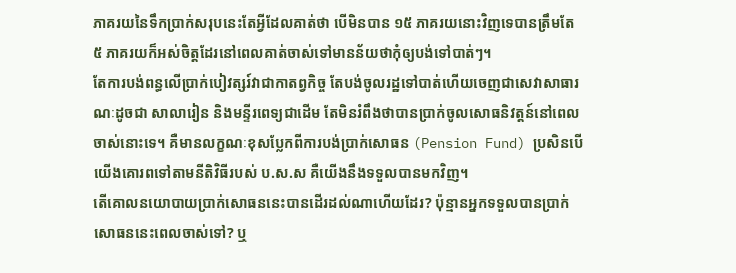ភាគរយនៃទឹកប្រាក់សរុបនេះតែអ្វីដែលគាត់ថា បើមិនបាន ១៥ ភាគរយនោះវិញទេបានត្រឹមតែ ៥ ភាគរយក៏អស់ចិត្តដែរនៅពេលគាត់ចាស់ទៅមានន័យថាកុំឲ្យបង់ទៅបាត់ៗ។
តែការបង់ពន្ធលើប្រាក់បៀវត្សរ៍វាជាកាតព្វកិច្ច តែបង់ចូលរដ្ឋទៅបាត់ហើយចេញជាសេវាសាធារណៈដូចជា សាលារៀន និងមន្ទីរពេទ្យជាដើម តែមិនរំពឹងថាបានប្រាក់ចូលសោធនិវត្តន៍នៅពេលចាស់នោះទេ។ គឺមានលក្ខណៈខុសប្លែកពីការបង់ប្រាក់សោធន (Pension Fund) ប្រសិនបើយើងគោរពទៅតាមនីតិវិធីរបស់ ប.ស.ស គឺយើងនឹងទទួលបានមកវិញ។
តើគោលនយោបាយប្រាក់សោធននេះបានដើរដល់ណាហើយដែរ? ប៉ុន្មានអ្នកទទួលបានប្រាក់សោធននេះពេលចាស់ទៅ? ឬ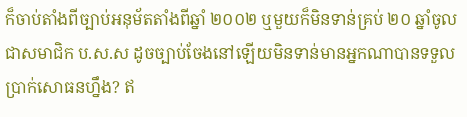ក៏ចាប់តាំងពីច្បាប់អនុម័តតាំងពីឆ្នាំ ២០០២ ឬមួយក៏មិនទាន់គ្រប់ ២០ ឆ្នាំចូលជាសមាជិក ប.ស.ស ដូចច្បាប់ចែងនៅឡើយមិនទាន់មានអ្នកណាបានទទួលប្រាក់សោធនហ្នឹង? ឥ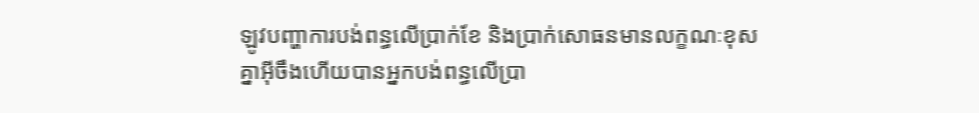ឡូវបញ្ហាការបង់ពន្ធលើប្រាក់ខែ និងប្រាក់សោធនមានលក្ខណៈខុសគ្នាអ៊ីចឹងហើយបានអ្នកបង់ពន្ធលើប្រា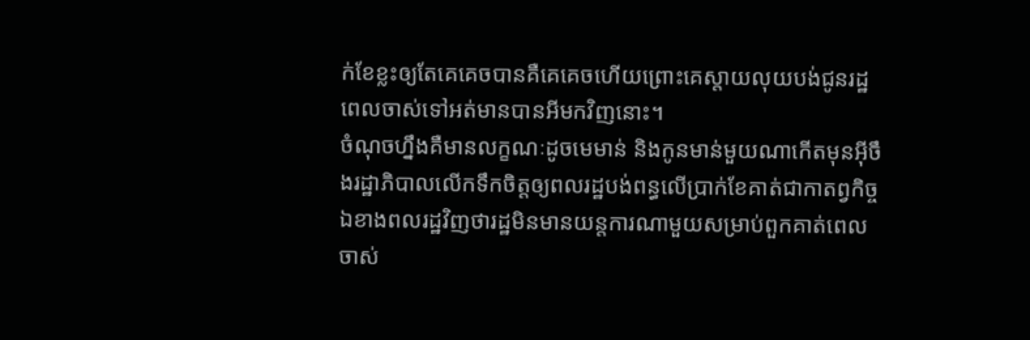ក់ខែខ្លះឲ្យតែគេគេចបានគឺគេគេចហើយព្រោះគេស្តាយលុយបង់ជូនរដ្ឋពេលចាស់ទៅអត់មានបានអីមកវិញនោះ។
ចំណុចហ្នឹងគឺមានលក្ខណៈដូចមេមាន់ និងកូនមាន់មួយណាកើតមុនអ៊ីចឹងរដ្ឋាភិបាលលើកទឹកចិត្តឲ្យពលរដ្ឋបង់ពន្ធលើប្រាក់ខែគាត់ជាកាតព្វកិច្ចឯខាងពលរដ្ឋវិញថារដ្ឋមិនមានយន្តការណាមួយសម្រាប់ពួកគាត់ពេលចាស់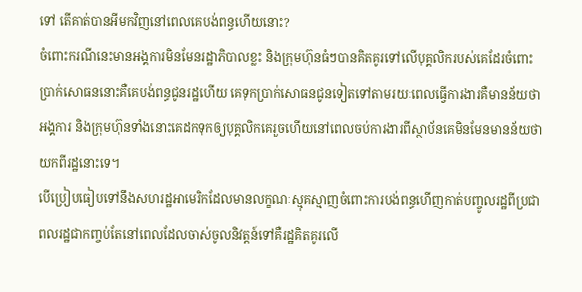ទៅ តើគាត់បានអីមកវិញនៅពេលគេបង់ពន្ធហើយនោះ?
ចំពោះករណីនេះមានអង្គការមិនមែនរដ្ឋាភិបាលខ្លះ និងក្រុមហ៊ុនធំៗបានគិតគូរទៅលើបុគ្គលិករបស់គេដែរចំពោះប្រាក់សោធននោះគឺគេបង់ពន្ធជូនរដ្ឋហើយ គេទុកប្រាក់សោធនជូនទៀតទៅតាមរយៈពេលធ្វើការងារគឺមានន័យថាអង្គការ និងក្រុមហ៊ុនទាំងនោះគេដកទុកឲ្យបុគ្គលិកគេរួចហើយនៅពេលចប់ការងារពីស្ថាប័នគេមិនមែនមានន័យថាយកពីរដ្ឋនោះទេ។
បើប្រៀបធៀបទៅនឹងសហរដ្ឋអាមេរិកដែលមានលក្ខណៈស្មុគស្មាញចំពោះការបង់ពន្ធហើញកាត់បញ្ចូលរដ្ឋពីប្រជាពលរដ្ឋជាកញ្ចប់តែនៅពេលដែលចាស់ចូលនិវត្តន៍ទៅគឺរដ្ឋគិតគូរលើ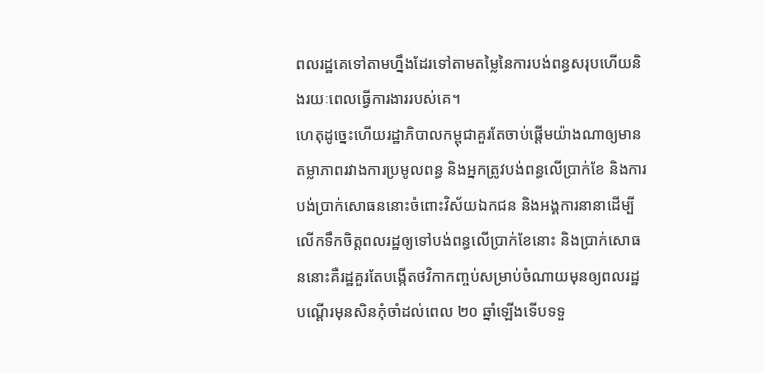ពលរដ្ឋគេទៅតាមហ្នឹងដែរទៅតាមតម្លៃនៃការបង់ពន្ធសរុបហើយនិងរយៈពេលធ្វើការងាររបស់គេ។
ហេតុដូច្នេះហើយរដ្ឋាភិបាលកម្ពុជាគួរតែចាប់ផ្តើមយ៉ាងណាឲ្យមានតម្លាភាពរវាងការប្រមូលពន្ធ និងអ្នកត្រូវបង់ពន្ធលើប្រាក់ខែ និងការបង់ប្រាក់សោធននោះចំពោះវិស័យឯកជន និងអង្គការនានាដើម្បីលើកទឹកចិត្តពលរដ្ឋឲ្យទៅបង់ពន្ធលើប្រាក់ខែនោះ និងប្រាក់សោធននោះគឺរដ្ឋគួរតែបង្កើតថវិកាកញ្ចប់សម្រាប់ចំណាយមុនឲ្យពលរដ្ឋបណ្តើរមុនសិនកុំចាំដល់ពេល ២០ ឆ្នាំឡើងទើបទទួ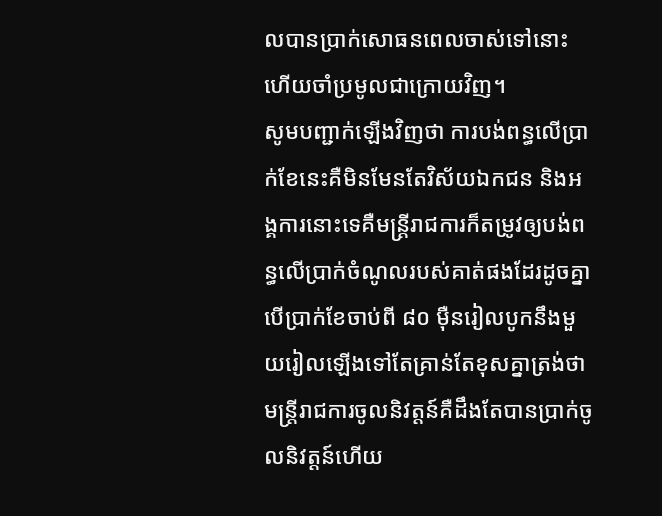លបានប្រាក់សោធនពេលចាស់ទៅនោះហើយចាំប្រមូលជាក្រោយវិញ។
សូមបញ្ជាក់ឡើងវិញថា ការបង់ពន្ធលើប្រាក់ខែនេះគឺមិនមែនតែវិស័យឯកជន និងអង្គការនោះទេគឺមន្ត្រីរាជការក៏តម្រូវឲ្យបង់ពន្ធលើប្រាក់ចំណូលរបស់គាត់ផងដែរដូចគ្នាបើប្រាក់ខែចាប់ពី ៨០ ម៉ឺនរៀលបូកនឹងមួយរៀលឡើងទៅតែគ្រាន់តែខុសគ្នាត្រង់ថាមន្ត្រីរាជការចូលនិវត្តន៍គឺដឹងតែបានប្រាក់ចូលនិវត្តន៍ហើយ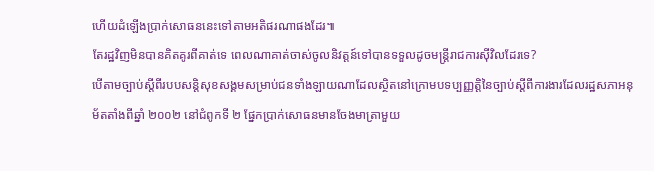ហើយដំឡើងប្រាក់សោធននេះទៅតាមអតិផរណាផងដែរ៕
តែរដ្ឋវិញមិនបានគិតគូរពីគាត់ទេ ពេលណាគាត់ចាស់ចូលនិវត្តន៍ទៅបានទទួលដូចមន្ត្រីរាជការស៊ីវិលដែរទេ?
បើតាមច្បាប់ស្តីពីរបបសន្តិសុខសង្គមសម្រាប់ជនទាំងឡាយណាដែលស្ថិតនៅក្រោមបទប្បញ្ញត្តិនៃច្បាប់ស្តីពីការងារដែលរដ្ឋសភាអនុម័តតាំងពីឆ្នាំ ២០០២ នៅជំពូកទី ២ ផ្នែកប្រាក់សោធនមានចែងមាត្រាមួយ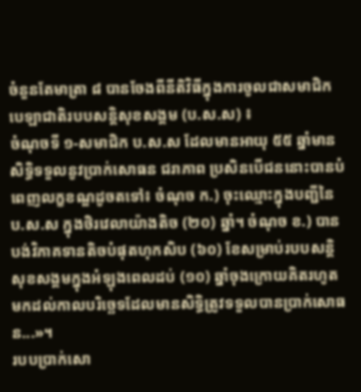ចំនួនតែមាត្រា ៨ បានចែងពីនីតិវិធីក្នុងការចូលជាសមាជិកបេឡាជាតិរបបសន្តិសុខសង្គម (ប.ស.ស) ៖
ចំណុចទី ១-សមាជិក ប.ស.ស ដែលមានអាយុ ៥៥ ឆ្នាំមានសិទ្ធិទទួលនូវប្រាក់សោធន ជរាភាព ប្រសិនបើជននោះបានបំពេញលក្ខខណ្ឌដូចតទៅ៖ ចំណុច ក.) ចុះឈ្មោះក្នុងបញ្ជីនៃ ប.ស.ស ក្នុងថិរវេលាយ៉ាងតិច (២០) ឆ្នាំ។ ចំណុច ខ.) បានបង់វិភាគទានតិចបំផុតហុកសិប (៦០) ខែសម្រាប់របបសន្តិសុខសង្គមក្នុងអំឡុងពេលដប់ (១០) ឆ្នាំចុងក្រោយគិតរហូតមកដល់កាលបរិច្ឆេទដែលមានសិទ្ធិត្រូវទទួលបានប្រាក់សោធន...»។
របបប្រាក់សោ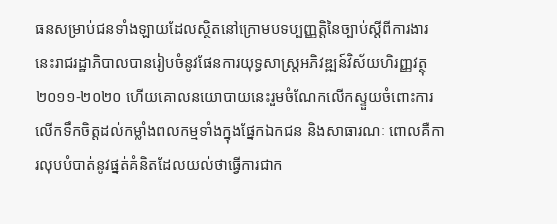ធនសម្រាប់ជនទាំងឡាយដែលស្ថិតនៅក្រោមបទប្បញ្ញតិ្តនៃច្បាប់ស្តីពីការងារនេះរាជរដ្ឋាភិបាលបានរៀបចំនូវផែនការយុទ្ធសាស្រ្តអភិវឌ្ឍន៍វិស័យហិរញ្ញវត្ថុ ២០១១-២០២០ ហើយគោលនយោបាយនេះរួមចំណែកលើកស្ទួយចំពោះការលើកទឹកចិត្តដល់កម្លាំងពលកម្មទាំងក្នុងផ្នែកឯកជន និងសាធារណៈ ពោលគឺការលុបបំបាត់នូវផ្នត់គំនិតដែលយល់ថាធ្វើការជាក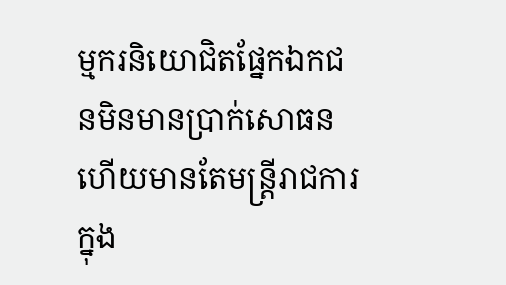ម្មករនិយោជិតផ្នែកឯកជនមិនមានប្រាក់សោធនហើយមានតែមន្ត្រីរាជការក្នុង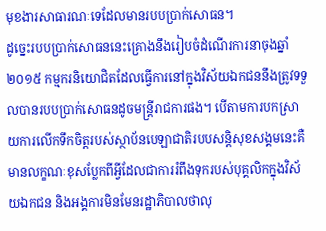មុខងារសាធារណៈទេដែលមានរបបប្រាក់សោធន។
ដូច្នេះរបបប្រាក់សោធននេះគ្រោងនឹងរៀបចំដំណើរការនាចុងឆ្នាំ ២០១៥ កម្មករនិយោជិតដែលធ្វើការនៅក្នុងវិស័យឯកជននឹងត្រូវទទួលបានរបបប្រាក់សោធនដូចមន្រ្តីរាជការផង។ បើតាមការបកស្រាយការលើកទឹកចិត្តរបស់ស្ថាប័នបេឡាជាតិរបបសន្តិសុខសង្គមនេះគឺមានលក្ខណៈខុសប្លែកពីអ្វីដែលជាការរំពឹងទុករបស់បុគ្គលិកក្នុងវិស័យឯកជន និងអង្គការមិនមែនរដ្ឋាភិបាលថាលុ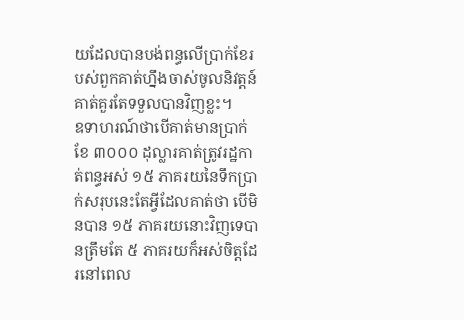យដែលបានបង់ពន្ធលើប្រាក់ខែរបស់ពួកគាត់ហ្នឹងចាស់ចូលនិវត្តន៍គាត់គួរតែទទួលបានវិញខ្លះ។
ឧទាហរណ៍ថាបើគាត់មានប្រាក់ខែ ៣០០០ ដុល្លារគាត់ត្រូវរដ្ឋកាត់ពន្ធអស់ ១៥ ភាគរយនៃទឹកប្រាក់សរុបនេះតែអ្វីដែលគាត់ថា បើមិនបាន ១៥ ភាគរយនោះវិញទេបានត្រឹមតែ ៥ ភាគរយក៏អស់ចិត្តដែរនៅពេល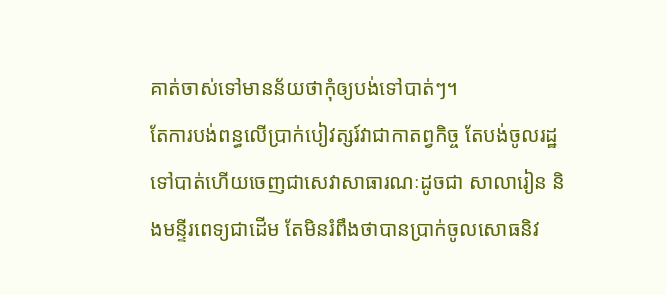គាត់ចាស់ទៅមានន័យថាកុំឲ្យបង់ទៅបាត់ៗ។
តែការបង់ពន្ធលើប្រាក់បៀវត្សរ៍វាជាកាតព្វកិច្ច តែបង់ចូលរដ្ឋទៅបាត់ហើយចេញជាសេវាសាធារណៈដូចជា សាលារៀន និងមន្ទីរពេទ្យជាដើម តែមិនរំពឹងថាបានប្រាក់ចូលសោធនិវ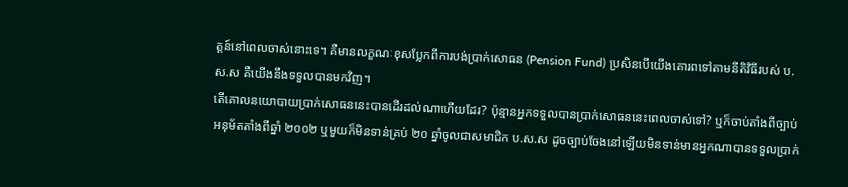ត្តន៍នៅពេលចាស់នោះទេ។ គឺមានលក្ខណៈខុសប្លែកពីការបង់ប្រាក់សោធន (Pension Fund) ប្រសិនបើយើងគោរពទៅតាមនីតិវិធីរបស់ ប.ស.ស គឺយើងនឹងទទួលបានមកវិញ។
តើគោលនយោបាយប្រាក់សោធននេះបានដើរដល់ណាហើយដែរ? ប៉ុន្មានអ្នកទទួលបានប្រាក់សោធននេះពេលចាស់ទៅ? ឬក៏ចាប់តាំងពីច្បាប់អនុម័តតាំងពីឆ្នាំ ២០០២ ឬមួយក៏មិនទាន់គ្រប់ ២០ ឆ្នាំចូលជាសមាជិក ប.ស.ស ដូចច្បាប់ចែងនៅឡើយមិនទាន់មានអ្នកណាបានទទួលប្រាក់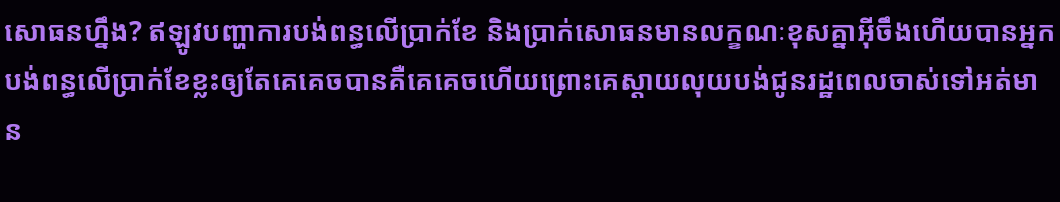សោធនហ្នឹង? ឥឡូវបញ្ហាការបង់ពន្ធលើប្រាក់ខែ និងប្រាក់សោធនមានលក្ខណៈខុសគ្នាអ៊ីចឹងហើយបានអ្នកបង់ពន្ធលើប្រាក់ខែខ្លះឲ្យតែគេគេចបានគឺគេគេចហើយព្រោះគេស្តាយលុយបង់ជូនរដ្ឋពេលចាស់ទៅអត់មាន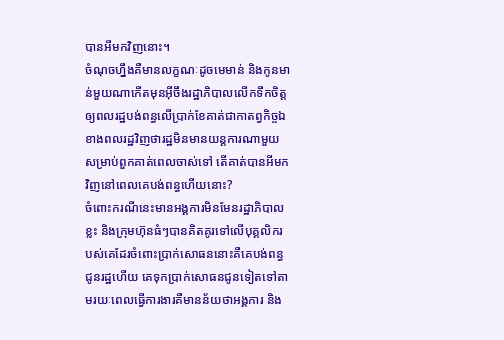បានអីមកវិញនោះ។
ចំណុចហ្នឹងគឺមានលក្ខណៈដូចមេមាន់ និងកូនមាន់មួយណាកើតមុនអ៊ីចឹងរដ្ឋាភិបាលលើកទឹកចិត្តឲ្យពលរដ្ឋបង់ពន្ធលើប្រាក់ខែគាត់ជាកាតព្វកិច្ចឯខាងពលរដ្ឋវិញថារដ្ឋមិនមានយន្តការណាមួយសម្រាប់ពួកគាត់ពេលចាស់ទៅ តើគាត់បានអីមកវិញនៅពេលគេបង់ពន្ធហើយនោះ?
ចំពោះករណីនេះមានអង្គការមិនមែនរដ្ឋាភិបាលខ្លះ និងក្រុមហ៊ុនធំៗបានគិតគូរទៅលើបុគ្គលិករបស់គេដែរចំពោះប្រាក់សោធននោះគឺគេបង់ពន្ធជូនរដ្ឋហើយ គេទុកប្រាក់សោធនជូនទៀតទៅតាមរយៈពេលធ្វើការងារគឺមានន័យថាអង្គការ និង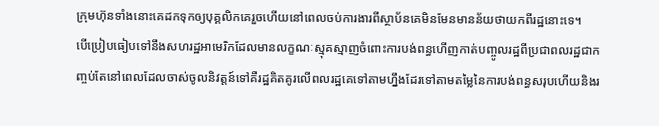ក្រុមហ៊ុនទាំងនោះគេដកទុកឲ្យបុគ្គលិកគេរួចហើយនៅពេលចប់ការងារពីស្ថាប័នគេមិនមែនមានន័យថាយកពីរដ្ឋនោះទេ។
បើប្រៀបធៀបទៅនឹងសហរដ្ឋអាមេរិកដែលមានលក្ខណៈស្មុគស្មាញចំពោះការបង់ពន្ធហើញកាត់បញ្ចូលរដ្ឋពីប្រជាពលរដ្ឋជាកញ្ចប់តែនៅពេលដែលចាស់ចូលនិវត្តន៍ទៅគឺរដ្ឋគិតគូរលើពលរដ្ឋគេទៅតាមហ្នឹងដែរទៅតាមតម្លៃនៃការបង់ពន្ធសរុបហើយនិងរ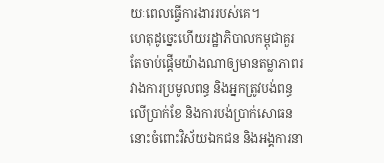យៈពេលធ្វើការងាររបស់គេ។
ហេតុដូច្នេះហើយរដ្ឋាភិបាលកម្ពុជាគួរតែចាប់ផ្តើមយ៉ាងណាឲ្យមានតម្លាភាពរវាងការប្រមូលពន្ធ និងអ្នកត្រូវបង់ពន្ធលើប្រាក់ខែ និងការបង់ប្រាក់សោធននោះចំពោះវិស័យឯកជន និងអង្គការនា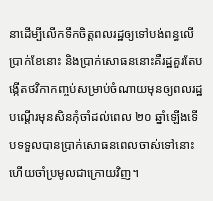នាដើម្បីលើកទឹកចិត្តពលរដ្ឋឲ្យទៅបង់ពន្ធលើប្រាក់ខែនោះ និងប្រាក់សោធននោះគឺរដ្ឋគួរតែបង្កើតថវិកាកញ្ចប់សម្រាប់ចំណាយមុនឲ្យពលរដ្ឋបណ្តើរមុនសិនកុំចាំដល់ពេល ២០ ឆ្នាំឡើងទើបទទួលបានប្រាក់សោធនពេលចាស់ទៅនោះហើយចាំប្រមូលជាក្រោយវិញ។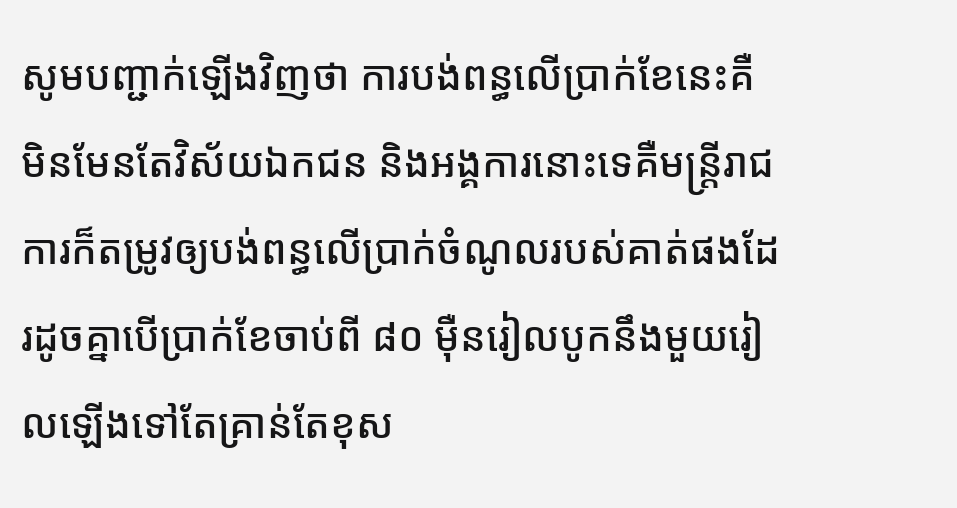សូមបញ្ជាក់ឡើងវិញថា ការបង់ពន្ធលើប្រាក់ខែនេះគឺមិនមែនតែវិស័យឯកជន និងអង្គការនោះទេគឺមន្ត្រីរាជការក៏តម្រូវឲ្យបង់ពន្ធលើប្រាក់ចំណូលរបស់គាត់ផងដែរដូចគ្នាបើប្រាក់ខែចាប់ពី ៨០ ម៉ឺនរៀលបូកនឹងមួយរៀលឡើងទៅតែគ្រាន់តែខុស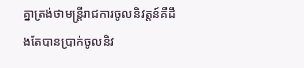គ្នាត្រង់ថាមន្ត្រីរាជការចូលនិវត្តន៍គឺដឹងតែបានប្រាក់ចូលនិវ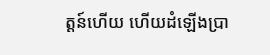ត្តន៍ហើយ ហើយដំឡើងប្រា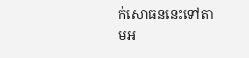ក់សោធននេះទៅតាមអ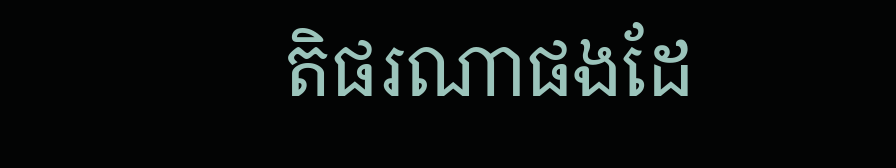តិផរណាផងដែ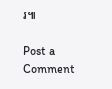រ៕

Post a Comment